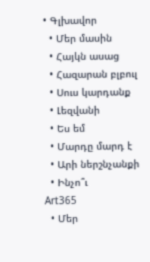• Գլխավոր
  • Մեր մասին
  • Հայկն ասաց
  • Հազարան բլբուլ
  • Սուս կարդանք
  • Լեզվանի
  • Ես եմ
  • Մարդը մարդ է
  • Արի ներշնչանքի
  • Ինչո՞ւ
Art365
  • Մեր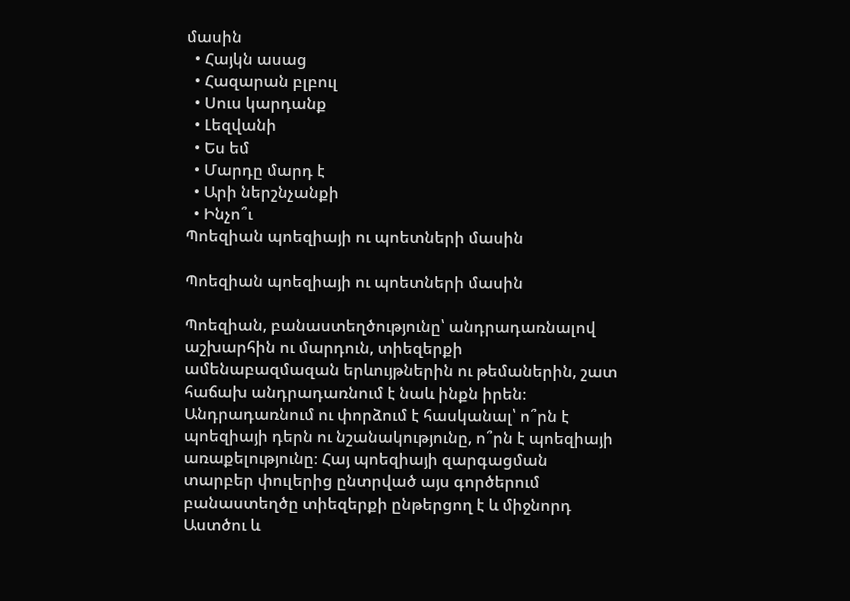մասին
  • Հայկն ասաց
  • Հազարան բլբուլ
  • Սուս կարդանք
  • Լեզվանի
  • Ես եմ
  • Մարդը մարդ է
  • Արի ներշնչանքի
  • Ինչո՞ւ
Պոեզիան պոեզիայի ու պոետների մասին

Պոեզիան պոեզիայի ու պոետների մասին

Պոեզիան, բանաստեղծությունը՝ անդրադառնալով աշխարհին ու մարդուն, տիեզերքի ամենաբազմազան երևույթներին ու թեմաներին, շատ հաճախ անդրադառնում է նաև ինքն իրեն։ Անդրադառնում ու փորձում է հասկանալ՝ ո՞րն է պոեզիայի դերն ու նշանակությունը, ո՞րն է պոեզիայի առաքելությունը։ Հայ պոեզիայի զարգացման տարբեր փուլերից ընտրված այս գործերում բանաստեղծը տիեզերքի ընթերցող է և միջնորդ Աստծու և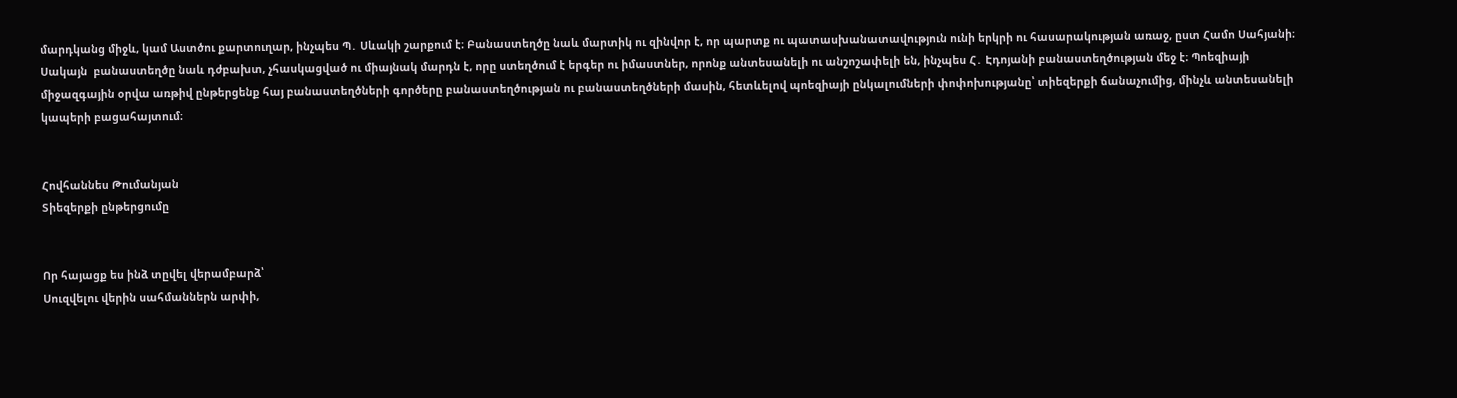մարդկանց միջև, կամ Աստծու քարտուղար, ինչպես Պ․ Սևակի շարքում է։ Բանաստեղծը նաև մարտիկ ու զինվոր է, որ պարտք ու պատասխանատավություն ունի երկրի ու հասարակության առաջ, ըստ Համո Սահյանի։ Սակայն  բանաստեղծը նաև դժբախտ, չհասկացված ու միայնակ մարդն է, որը ստեղծում է երգեր ու իմաստներ, որոնք անտեսանելի ու անշոշափելի են, ինչպես Հ․ Էդոյանի բանաստեղծության մեջ է։ Պոեզիայի միջազգային օրվա առթիվ ընթերցենք հայ բանաստեղծների գործերը բանաստեղծության ու բանաստեղծների մասին, հետևելով պոեզիայի ընկալումների փոփոխությանը՝ տիեզերքի ճանաչումից, մինչև անտեսանելի կապերի բացահայտում։


Հովհաննես Թումանյան
Տիեզերքի ընթերցումը


Որ հայացք ես ինձ տըվել վերամբարձ՝
Սուզվելու վերին սահմաններն արփի,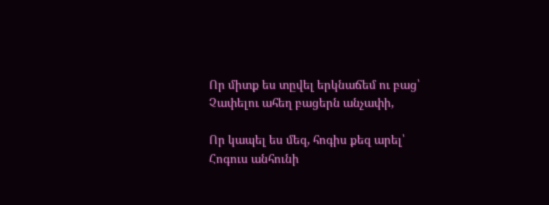Որ միտք ես տըվել երկնաճեմ ու բաց՝
Չափելու ահեղ բացերն անչափի,

Որ կապել ես մեզ, հոգիս քեզ արել՝
Հոգուս անհունի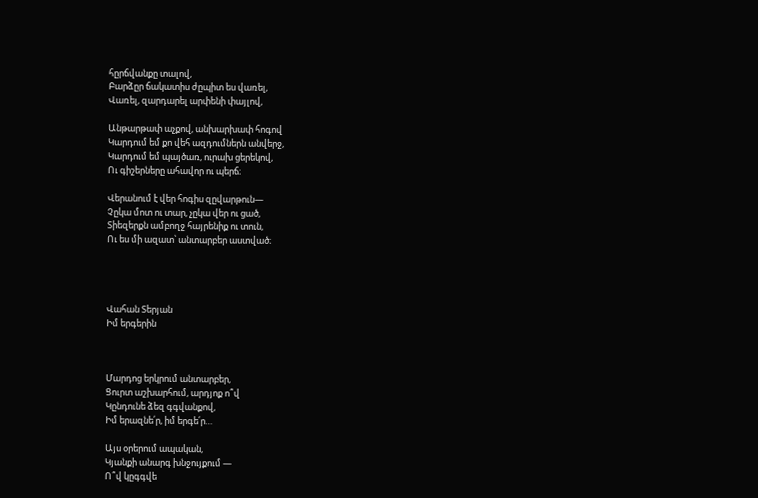հըրճվանքը տալով,
Բարձըր ճակատիս ժըպիտ ես վառել,
Վառել, զարդարել արփենի փայլով,

Անթարթափ աչքով, անխարխափ հոգով
Կարդում եմ քո վեհ ազդումներն անվերջ,
Կարդում եմ պայծառ, ուրախ ցերեկով,
Ու գիշերները ահավոր ու պերճ։

Վերանում է վեր հոգիս զըվարթուն—
Չըկա մոտ ու տար, չըկա վեր ու ցած,
Տիեզերքն ամբողջ հայրենիք ու տուն,
Ու ես մի ազատ՝ անտարբեր աստված։




Վահան Տերյան
Իմ երգերին



Մարդոց երկրում անտարբեր,
Ցուրտ աշխարհում, արդյոք ո՞վ
Կընդունե ձեզ գգվանքով,
Իմ երազնե՛ր, իմ երգե՛ր…

Այս օրերում ապական,
Կյանքի անարգ խնջույքում —
Ո՞վ կըգգվե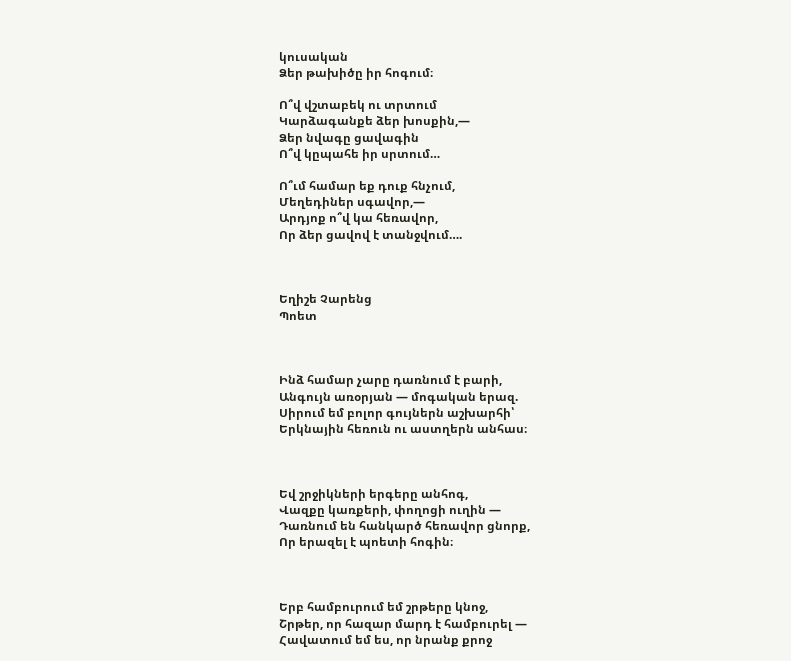կուսական
Ձեր թախիծը իր հոգում։

Ո՞վ վշտաբեկ ու տրտում
Կարձագանքե ձեր խոսքին,—
Ձեր նվագը ցավագին
Ո՞վ կըպահե իր սրտում…

Ո՞ւմ համար եք դուք հնչում,
Մեղեդիներ սգավոր,—
Արդյոք ո՞վ կա հեռավոր,
Որ ձեր ցավով է տանջվում….



Եղիշե Չարենց
Պոետ



Ինձ համար չարը դառնում է բարի,
Անգույն առօրյան — մոգական երազ.
Սիրում եմ բոլոր գույներն աշխարհի՝
Երկնային հեռուն ու աստղերն անհաս։



Եվ շրջիկների երգերը անհոգ,
Վազքը կառքերի, փողոցի ուղին —
Դառնում են հանկարծ հեռավոր ցնորք,
Որ երազել է պոետի հոգին։



Երբ համբուրում եմ շրթերը կնոջ,
Շրթեր, որ հազար մարդ է համբուրել —
Հավատում եմ ես, որ նրանք քրոջ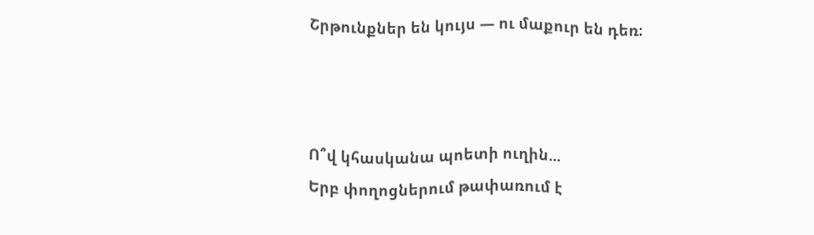Շրթունքներ են կույս — ու մաքուր են դեռ։



Ո՞վ կհասկանա պոետի ուղին...
Երբ փողոցներում թափառում է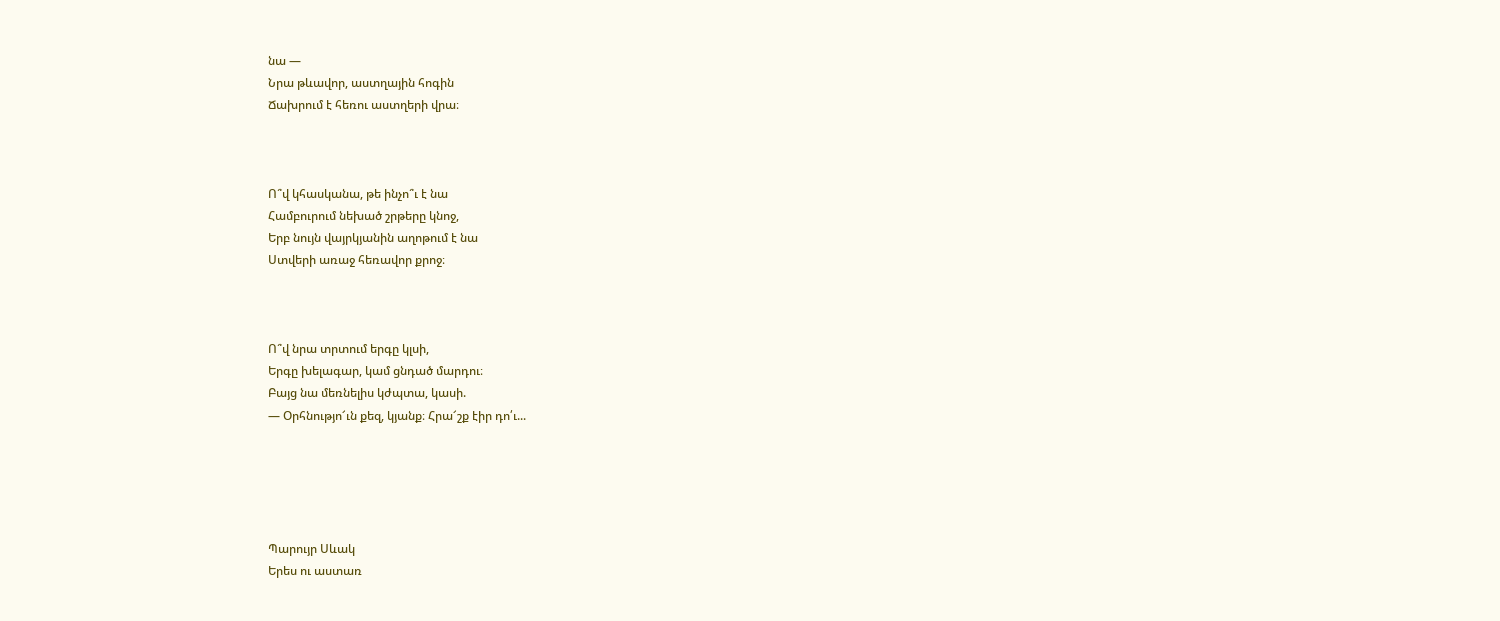նա —
Նրա թևավոր, աստղային հոգին
Ճախրում է հեռու աստղերի վրա։



Ո՞վ կհասկանա, թե ինչո՞ւ է նա
Համբուրում նեխած շրթերը կնոջ,
Երբ նույն վայրկյանին աղոթում է նա
Ստվերի առաջ հեռավոր քրոջ։



Ո՞վ նրա տրտում երգը կլսի,
Երգը խելագար, կամ ցնդած մարդու։
Բայց նա մեռնելիս կժպտա, կասի.
— Օրհնությո՜ւն քեզ, կյանք։ Հրա՜շք էիր դո՛ւ...





Պարույր Սևակ
Երես ու աստառ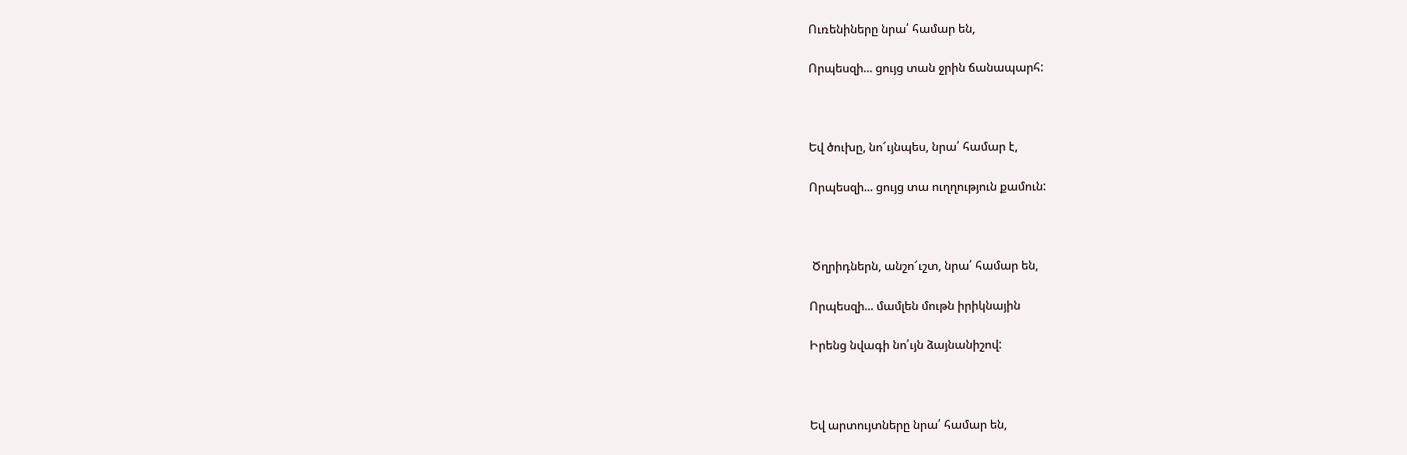Ուռենիները նրա՛ համար են,

Որպեսզի... ցույց տան ջրին ճանապարհ:



Եվ ծուխը, նո՜ւյնպես, նրա՛ համար է,

Որպեսզի... ցույց տա ուղղություն քամուն:



 Ծղրիդներն, անշո՜ւշտ, նրա՛ համար են,

Որպեսզի... մամլեն մութն իրիկնային

Իրենց նվագի նո՛ւյն ձայնանիշով:



Եվ արտույտները նրա՛ համար են,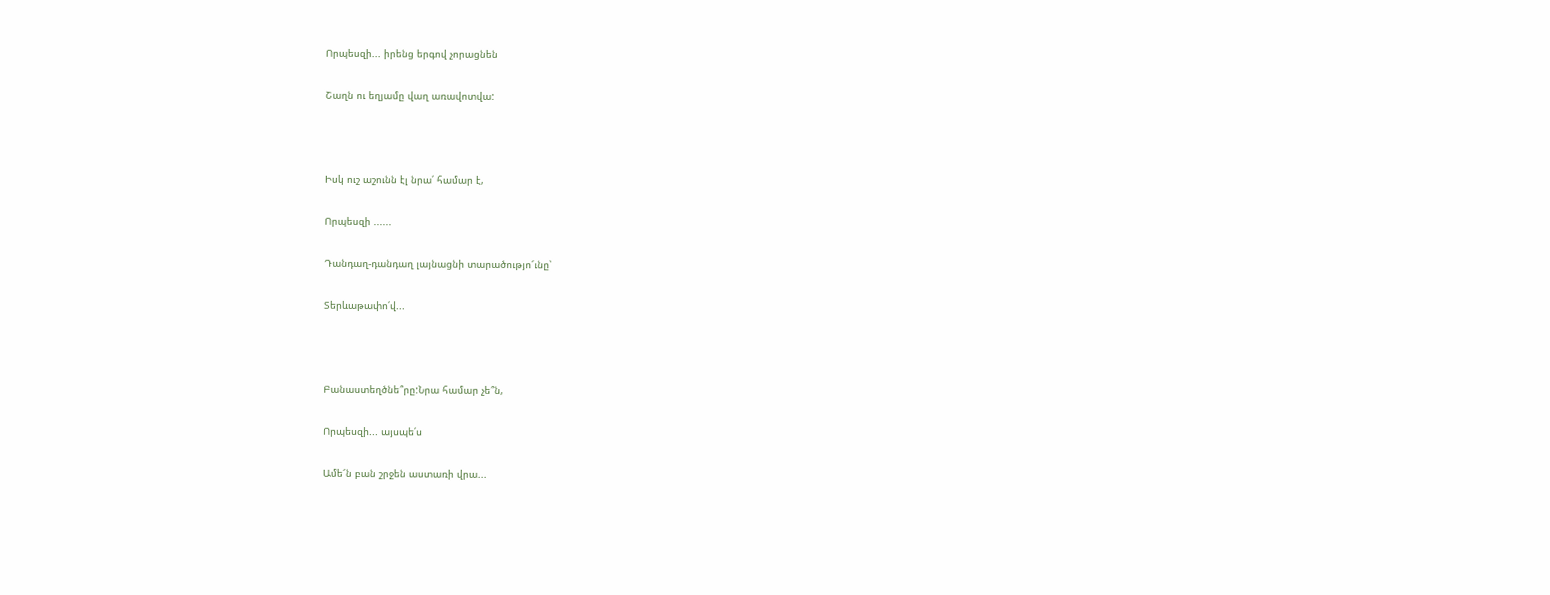Որպեսզի... իրենց երգով չորացնեն

Շաղն ու եղյամը վաղ առավոտվա:



Իսկ ուշ աշունն էլ նրա՛ համար է,

Որպեսզի ......

Դանդաղ-դանդաղ լայնացնի տարածությո՜ւնը՝

Տերևաթափո՛վ...



Բանաստեղծնե՞րը:Նրա համար չե՞ն,

Որպեսզի... այսպե՛ս

Ամե՜ն բան շրջեն աստառի վրա...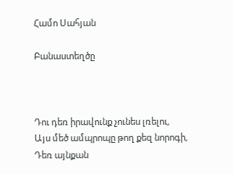Համո Սահյան

Բանաստեղծը



Դու դեռ իրավունք չունես լռելու,
Այս մեծ ամպրոպը թող քեզ նորոգի,
Դեռ այնքան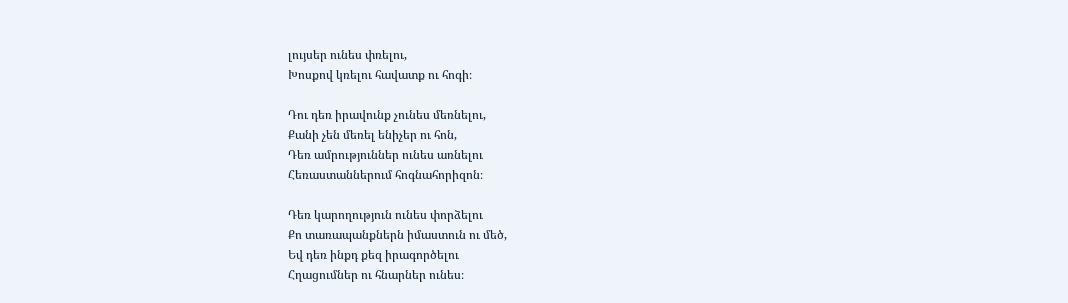լույսեր ունես փռելու,
Խոսքով կռելու հավատք ու հոգի։

Դու դեռ իրավունք չունես մեռնելու,
Քանի չեն մեռել ենիչեր ու հոն,
Դեռ ամրություններ ունես առնելու
Հեռաստաններում հոգնահորիզոն։

Դեռ կարողություն ունես փորձելու
Քո տառապանքներն իմաստուն ու մեծ,
Եվ դեռ ինքդ քեզ իրագործելու
Հղացումներ ու հնարներ ունես։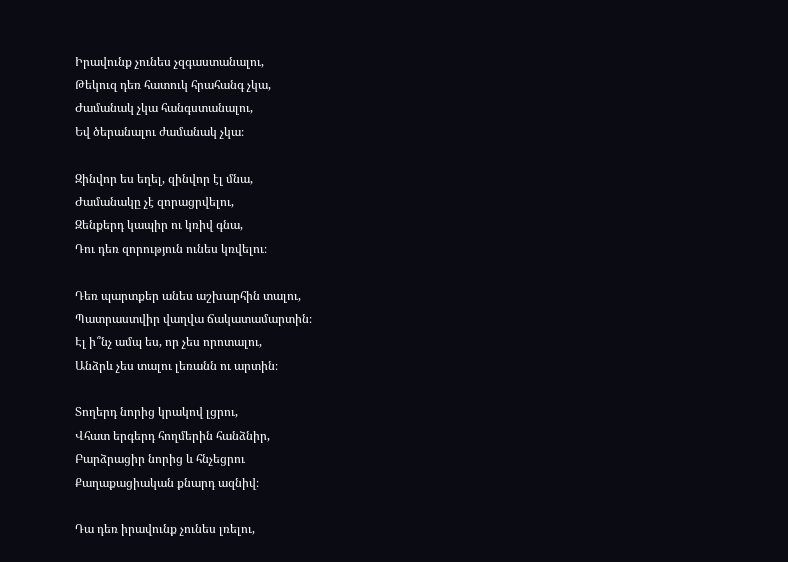Իրավունք չունես չզգաստանալու,
Թեկուզ դեռ հատուկ հրահանգ չկա,
Ժամանակ չկա հանգստանալու,
Եվ ծերանալու ժամանակ չկա։

Զինվոր ես եղել, զինվոր էլ մնա,
Ժամանակը չէ զորացրվելու,
Զենքերդ կապիր ու կռիվ գնա,
Դու դեռ զորություն ունես կռվելու։

Դեռ պարտքեր անես աշխարհին տալու,
Պատրաստվիր վաղվա ճակատամարտին։
Էլ ի՞նչ ամպ ես, որ չես որոտալու,
Անձրև չես տալու լեռանն ու արտին։

Տողերդ նորից կրակով լցրու,
Վհատ երգերդ հողմերին հանձնիր,
Բարձրացիր նորից և հնչեցրու
Քաղաքացիական քնարդ ազնիվ։

Դա դեռ իրավունք չունես լռելու,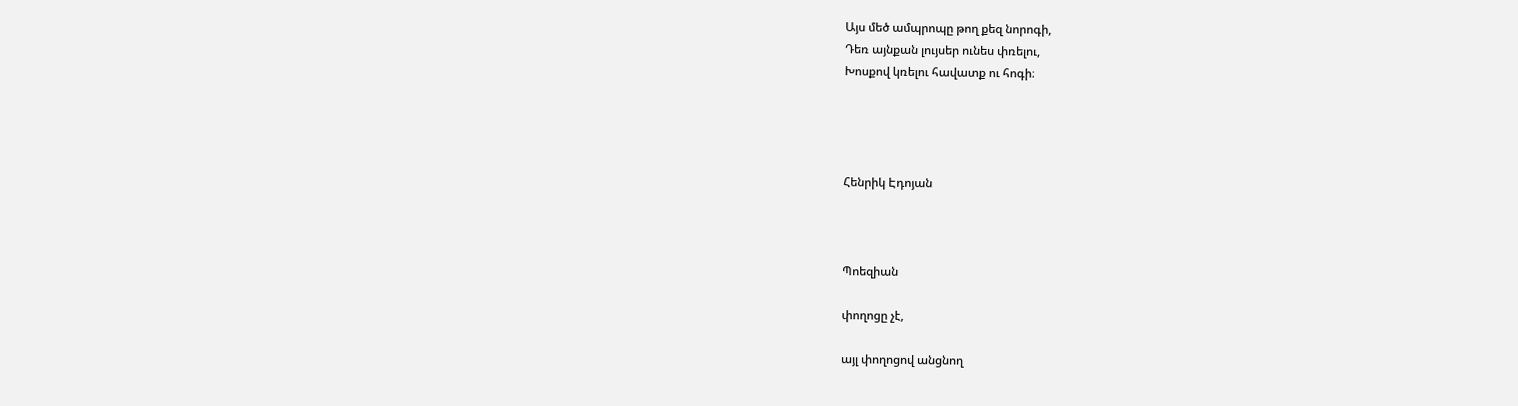Այս մեծ ամպրոպը թող քեզ նորոգի,
Դեռ այնքան լույսեր ունես փռելու,
Խոսքով կռելու հավատք ու հոգի։




Հենրիկ Էդոյան



Պոեզիան

փողոցը չէ,

այլ փողոցով անցնող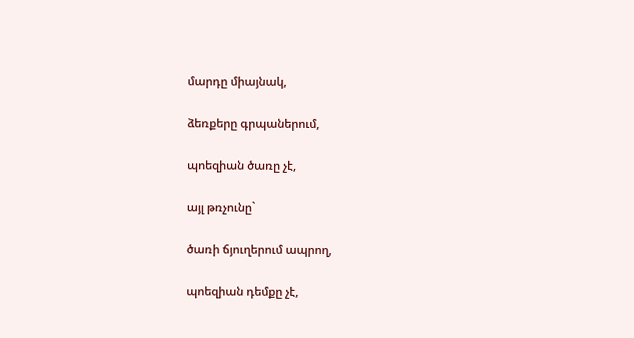մարդը միայնակ,

ձեռքերը գրպաներում,

պոեզիան ծառը չէ,

այլ թռչունը`

ծառի ճյուղերում ապրող,

պոեզիան դեմքը չէ,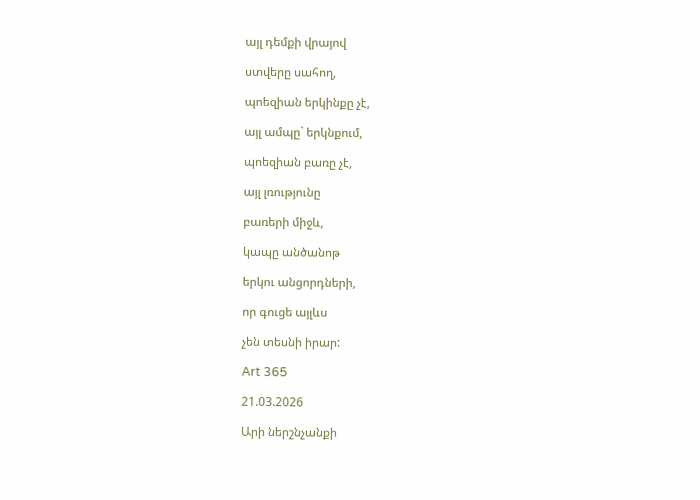այլ դեմքի վրայով

ստվերը սահող,

պոեզիան երկինքը չէ,

այլ ամպը` երկնքում,

պոեզիան բառը չէ,

այլ լռությունը

բառերի միջև,

կապը անծանոթ

երկու անցորդների,

որ գուցե այլևս

չեն տեսնի իրար:

Art 365

21.03.2026

Արի ներշնչանքի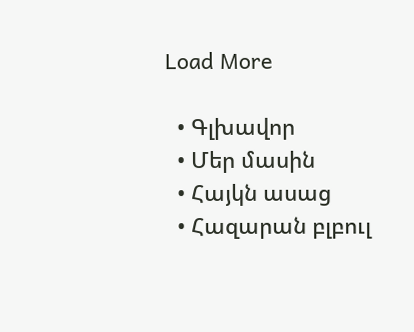Load More

  • Գլխավոր
  • Մեր մասին
  • Հայկն ասաց
  • Հազարան բլբուլ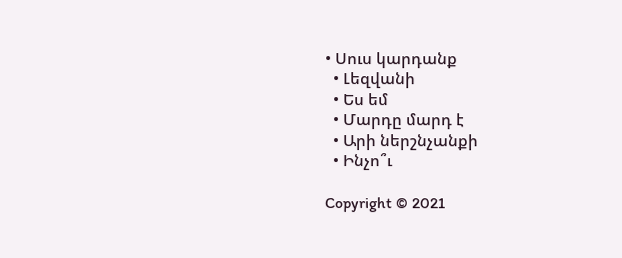• Սուս կարդանք
  • Լեզվանի
  • Ես եմ
  • Մարդը մարդ է
  • Արի ներշնչանքի
  • Ինչո՞ւ

Copyright © 2021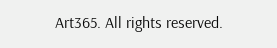Art365. All rights reserved.